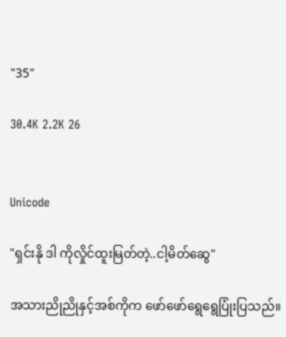"35"

30.4K 2.2K 26


Unicode

"ရှင်းနို ဒါ ကိုလှိုင်ထူးမြတ်တဲ့..ငါ့မိတ်ဆွေ"

အသားညိုညိုနှင့်အစ်ကိုက ဖော်ဖော်ရွေရွေပြုံးပြသည်။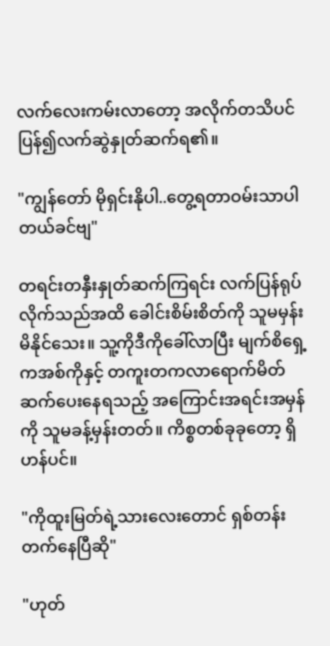လက်လေးကမ်းလာတော့ အလိုက်တသိပင် ပြန်၍လက်ဆွဲနှုတ်ဆက်ရ၏။

"ကျွန်တော် မိုရှင်းနိုပါ..တွေ့ရတာဝမ်းသာပါတယ်ခင်ဗျ"

တရင်းတနှီးနှုတ်ဆက်ကြရင်း လက်ပြန်ရုပ်လိုက်သည်အထိ ခေါင်းစိမ်းစိတ်ကို သူမမှန်းမိနိုင်သေး။ သူ့ကိုဒီကိုခေါ်လာပြီး မျက်စိရှေ့ကအစ်ကိုနှင့် တကူးတကလာရောက်မိတ်ဆက်ပေးနေရသည့် အကြောင်းအရင်းအမှန်ကို သူမခန့်မှန်းတတ်။ ကိစ္စတစ်ခုခုတော့ ရှိဟန်ပင်။

"ကိုထူးမြတ်ရဲ့သားလေးတောင် ရှစ်တန်းတက်နေပြီဆို"

"ဟုတ်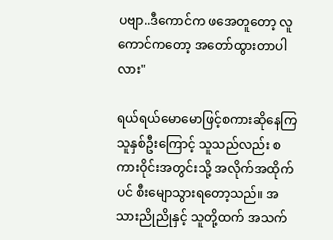ပဗျာ..ဒီကောင်က ဖအေတူတော့ လူကောင်ကတော့ အတော်ထွားတာပါလား"

ရယ်ရယ်မောမောဖြင့်စကားဆိုနေကြသူနှစ်ဦးကြောင့် သူသည်လည်း စကားဝိုင်းအတွင်းသို့ အလိုက်အထိုက်ပင် စီးမျောသွားရတော့သည်။ အသားညိုညိုနှင့် သူတို့ထက် အသက်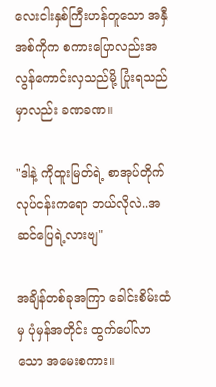လေးငါးနှစ်ကြီးဟန်တူသော အနှီအစ်ကိုက စကားပြောလည်းအလွန်ကောင်းလှသည်မို့ ပြုံးရသည်မှာလည်း ခဏခဏ။

"ဒါနဲ့ ကိုထူးမြတ်ရဲ့ စာအုပ်တိုက်လုပ်ငန်းကရော ဘယ်လိုလဲ..အဆင်ပြေရဲ့လားဗျ"

အချိန်တစ်ခုအကြာ ခေါင်းစိမ်းထံမှ ပုံမှန်အတိုင်း ထွက်ပေါ်လာသော အမေးစကား။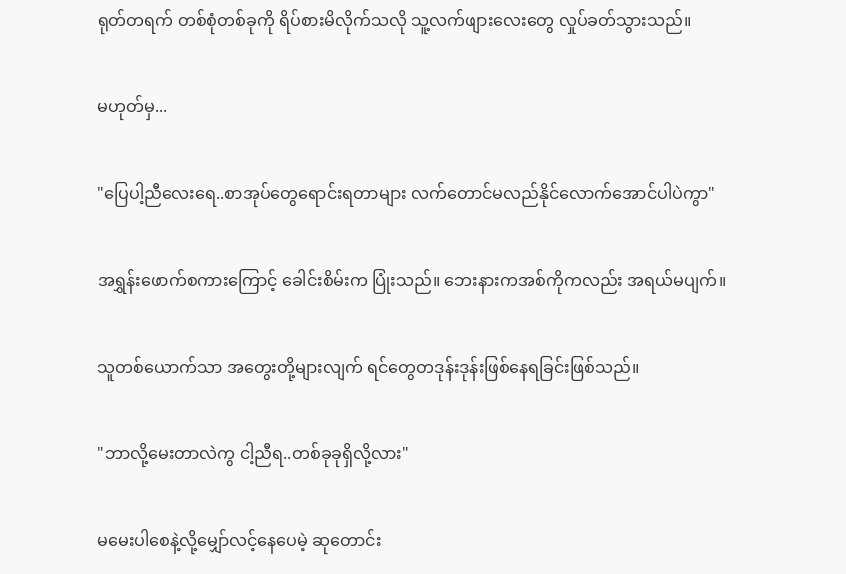ရုတ်တရက် တစ်စုံတစ်ခုကို ရိပ်စားမိလိုက်သလို သူ့လက်ဖျားလေးတွေ လှုပ်ခတ်သွားသည်။

မဟုတ်မှ...

"ပြေပါ့ညီလေးရေ..စာအုပ်တွေရောင်းရတာများ လက်တောင်မလည်နိုင်လောက်အောင်ပါပဲကွာ"

အရွှန်းဖောက်စကားကြောင့် ခေါင်းစိမ်းက ပြုံးသည်။ ဘေးနားကအစ်ကိုကလည်း အရယ်မပျက်။

သူတစ်ယောက်သာ အတွေးတို့များလျက် ရင်တွေတဒုန်းဒုန်းဖြစ်နေရခြင်းဖြစ်သည်။

"ဘာလို့မေးတာလဲကွ ငါ့ညီရ..တစ်ခုခုရှိလို့လား"

မမေးပါစေနဲ့လို့မျှော်လင့်နေပေမဲ့ ဆုတောင်း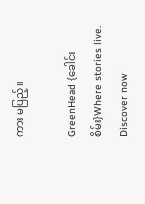ကား မပြည့်။

GreenHead {ခေါင်းစိမ်း}Where stories live. Discover now